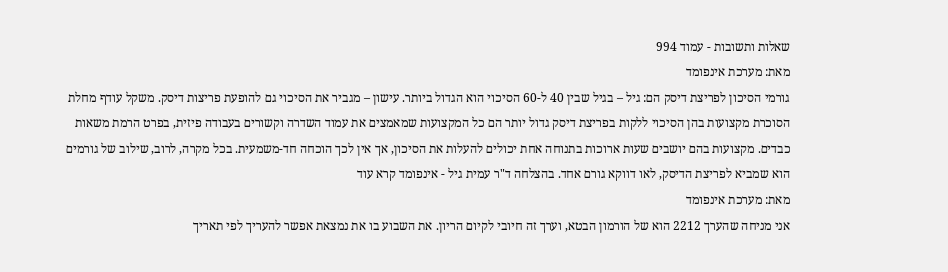שאלות ותשובות - עמוד 994
מאת: מערכת אינפומד
גורמי הסיכון לפריצת דיסק הם: גיל – בגיל שבין 40 ל-60 הסיכוי הוא הגדול ביותר. עישון – מגביר את הסיכוי גם להופעת פריצות דיסק. משקל עודף מחלת הסוכרת מקצועות בהן הסיכוי ללקות בפריצת דיסק גדול יותר הם כל המקצועות שמאמצים את עמוד השדרה וקשורים בעבודה פיזית, בפרט הרמת משאות כבדים. מקצועות בהם יושבים שעות ארוכות בתנוחה אחת יכולים להעלות את הסיכון, אך אין לכך הוכחה חד-משמעית. בכל מקרה, לרוב, שילוב של גורמים הוא שמביא לפריצת הדיסק, לאו דווקא גורם אחד. בהצלחה ד"ר עמית גיל - אינפומד קרא עוד
מאת: מערכת אינפומד
אני מניחה שהערך 2212 הוא של הורמון הבטא, וערך זה חיובי לקיום הריון. את השבוע בו את נמצאת אפשר להעריך לפי תאריך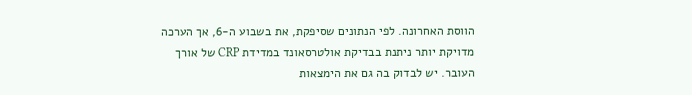הווסת האחרונה. לפי הנתונים שסיפקת, את בשבוע ה-6, אך הערכה מדויקת יותר ניתנת בבדיקת אולטרסאונד במדידת CRP של אורך העובר. יש לבדוק בה גם את הימצאות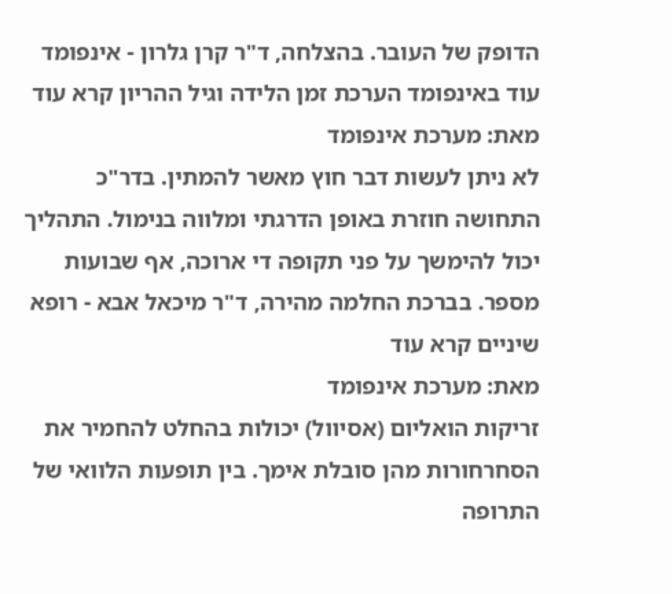הדופק של העובר. בהצלחה, ד"ר קרן גלרון - אינפומד עוד באינפומד הערכת זמן הלידה וגיל ההריון קרא עוד
מאת: מערכת אינפומד
לא ניתן לעשות דבר חוץ מאשר להמתין. בדר"כ התחושה חוזרת באופן הדרגתי ומלווה בנימול. התהליך יכול להימשך על פני תקופה די ארוכה, אף שבועות מספר. בברכת החלמה מהירה, ד"ר מיכאל אבא - רופא שיניים קרא עוד
מאת: מערכת אינפומד
זריקות הואליום (אסיוול) יכולות בהחלט להחמיר את הסחרחורות מהן סובלת אימך. בין תופעות הלוואי של התרופה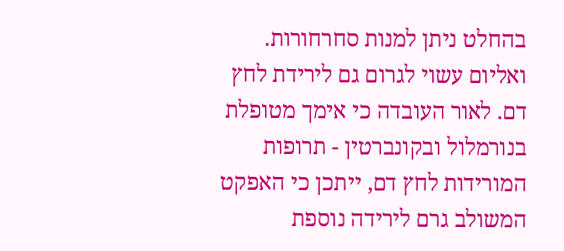בהחלט ניתן למנות סחרחורות. ואליום עשוי לגרום גם לירידת לחץ דם. לאור העובדה כי אימך מטופלת בנורמלול ובקונברטין - תרופות המורידות לחץ דם, ייתכן כי האפקט המשולב גרם לירידה נוספת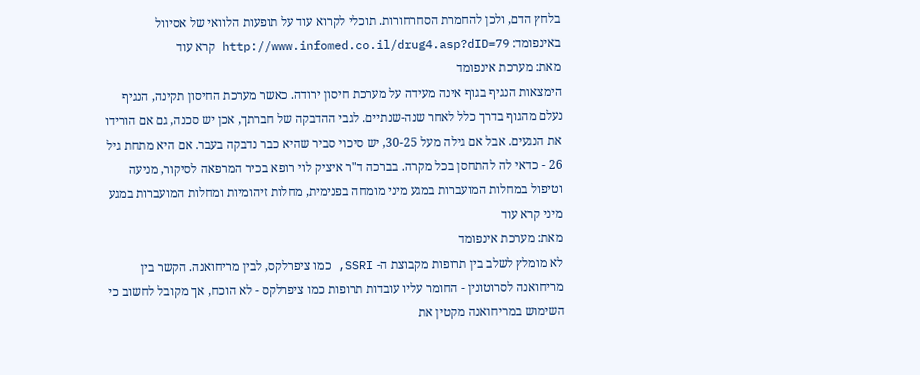בלחץ הדם, ולכן להחמרת הסחרחורות. תוכלי לקרוא עוד על תופעות הלוואי של אסיוול באינפומד: http://www.infomed.co.il/drug4.asp?dID=79 קרא עוד
מאת: מערכת אינפומד
הימצאות הנגיף בגוף אינה מעידה על מערכת חיסון ירודה. כאשר מערכת החיסון תקינה, הנגיף נעלם מהגוף בדרך כלל לאחר שנה-שנתיים. לגבי ההדבקה של חברתך, אכן יש סכנה, גם אם הורידו את הנגעים. אבל אם גילה מעל 30-25, יש סיכוי סביר שהיא כבר נדבקה בעבר. אם היא מתחת גיל 26 - כדאי לה להתחסן בכל מקרה. בברכה ד"ר איציק לוי רופא בכיר המרפאה לסיקור, מניעה וטיפול במחלות המועברות במגע מיני מומחה בפנימית, מחלות זיהומיות ומחלות המועברות במגע מיני קרא עוד
מאת: מערכת אינפומד
לא מומלץ לשלב בין תרופות מקבוצת ה- SSRI, כמו ציפרלקס, לבין מריחואנה. הקשר בין מריחואנה לסרוטונין - החומר עליו עובדות תרופות כמו ציפרלקס - לא הוכח, אך מקובל לחשוב כי השימוש במריחואנה מקטין את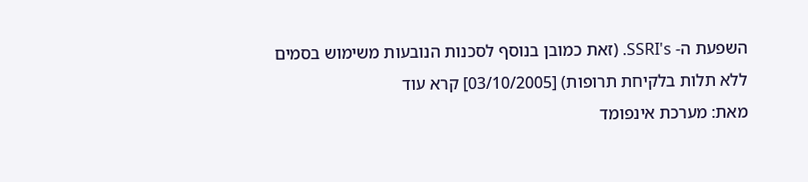השפעת ה- SSRI's. (זאת כמובן בנוסף לסכנות הנובעות משימוש בסמים ללא תלות בלקיחת תרופות) [03/10/2005] קרא עוד
מאת: מערכת אינפומד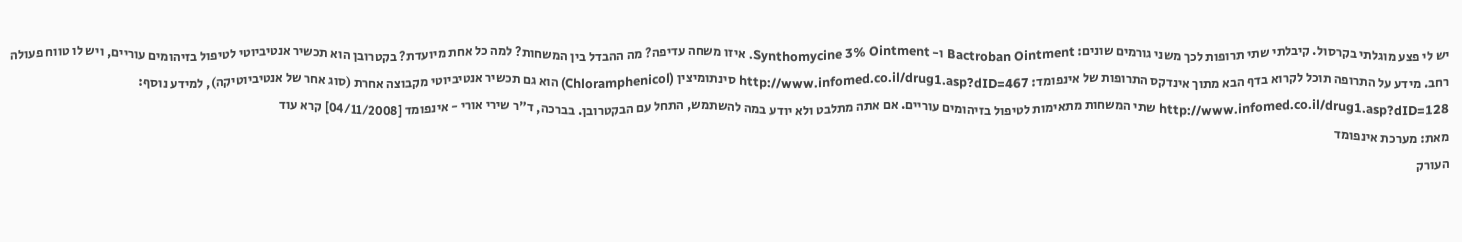יש לי פצע מוגלתי בקרסול. קיבלתי שתי תרופות לכך משני גורמים שונים: Bactroban Ointment ו- Synthomycine 3% Ointment. איזו משחה עדיפה? מה ההבדל בין המשחות? למה כל אחת מיועדת? בקטרובן הוא תכשיר אנטיביוטי לטיפול בזיהומים עוריים, ויש לו טווח פעולה רחב. מידע על התרופה תוכל לקרוא בדף הבא מתוך אינדקס התרופות של אינפומד: http://www.infomed.co.il/drug1.asp?dID=467 סינתומיצין (Chloramphenicol) הוא גם תכשיר אנטיביוטי מקבוצה אחרת (סוג אחר של אנטיביוטיקה), למידע נוסף: http://www.infomed.co.il/drug1.asp?dID=128 שתי המשחות מתאימות לטיפול בזיהומים עוריים. אם אתה מתלבט ולא יודע במה להשתמש, התחל עם הבקטרובן. בברכה, ד"ר שירי אורי - אינפומד [04/11/2008] קרא עוד
מאת: מערכת אינפומד
העורק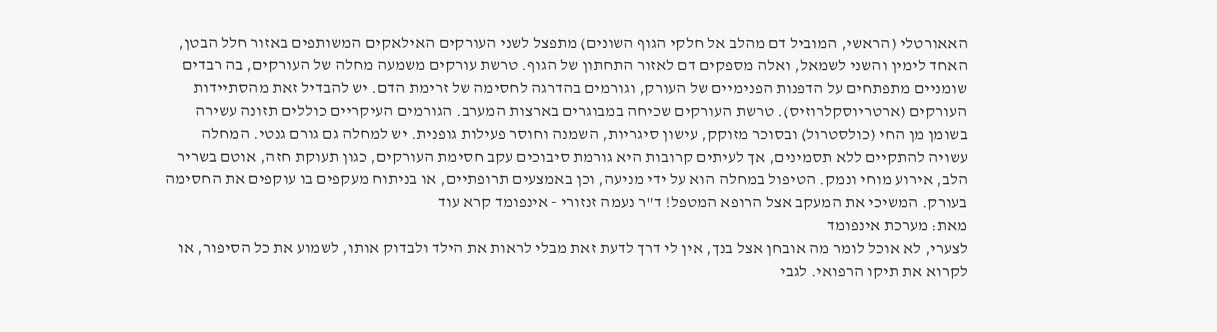האאורטלי (הראשי, המוביל דם מהלב אל חלקי הגוף השונים) מתפצל לשני העורקים האילאקים המשותפים באזור חלל הבטן, האחד לימין והשני לשמאל, ואלה מספקים דם לאזור התחתון של הגוף. טרשת עורקים משמעה מחלה של העורקים, בה רבדים שומניים מתפתחים על הדפנות הפנימיים של העורק, וגורמים בהדרגה לחסימה של זרימת הדם. יש להבדיל זאת מהסתיידות העורקים (ארטריוסקלרוזיס). טרשת העורקים שכיחה במבוגרים בארצות המערב. הגורמים העיקריים כוללים תזונה עשירה בשומן מן החי (כולסטרול) ובסוכר מזוקק, עישון סיגריות, השמנה וחוסר פעילות גופנית. יש למחלה גם גורם גנטי. המחלה עשויה להתקיים ללא תסמינים, אך לעיתים קרובות היא גורמת סיבוכים עקב חסימת העורקים, כגון תעוקת חזה, אוטם בשריר הלב, אירוע מוחי ונמק. הטיפול במחלה הוא על ידי מניעה, וכן באמצעים תרופתיים, או בניתוח מעקפים בו עוקפים את החסימה בעורק. המשיכי את המעקב אצל הרופא המטפל! ד"ר נעמה זנזורי - אינפומד קרא עוד
מאת: מערכת אינפומד
לצערי, לא אוכל לומר מה אובחן אצל בנך, אין לי דרך לדעת זאת מבלי לראות את הילד ולבדוק אותו, לשמוע את כל הסיפור, או לקרוא את תיקו הרפואי. לגבי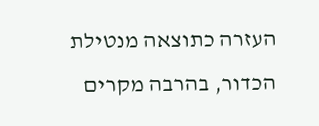העזרה כתוצאה מנטילת הכדור, בהרבה מקרים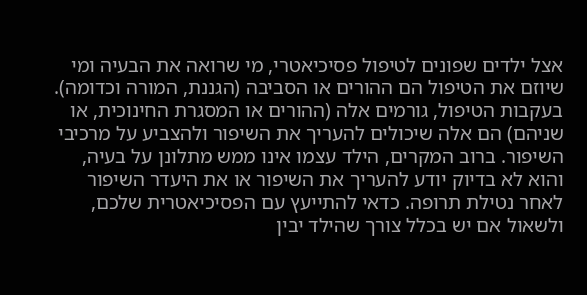אצל ילדים שפונים לטיפול פסיכיאטרי, מי שרואה את הבעיה ומי שיוזם את הטיפול הם ההורים או הסביבה (הגננת, המורה וכדומה). בעקבות הטיפול, גורמים אלה (ההורים או המסגרת החינוכית, או שניהם) הם אלה שיכולים להעריך את השיפור ולהצביע על מרכיבי השיפור. ברוב המקרים, הילד עצמו אינו ממש מתלונן על בעיה, והוא לא בדיוק יודע להעריך את השיפור או את היעדר השיפור לאחר נטילת תרופה. כדאי להתייעץ עם הפסיכיאטרית שלכם, ולשאול אם יש בכלל צורך שהילד יבין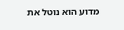מדוע הוא נוטל את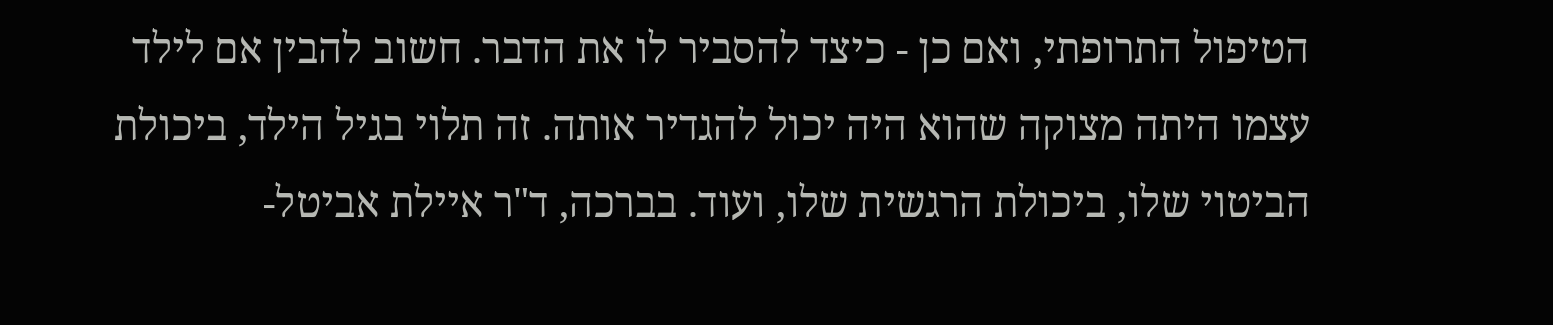הטיפול התרופתי, ואם כן - כיצד להסביר לו את הדבר. חשוב להבין אם לילד עצמו היתה מצוקה שהוא היה יכול להגדיר אותה. זה תלוי בגיל הילד, ביכולת הביטוי שלו, ביכולת הרגשית שלו, ועוד. בברכה, ד"ר איילת אביטל-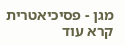מגן - פסיכיאטרית קרא עוד